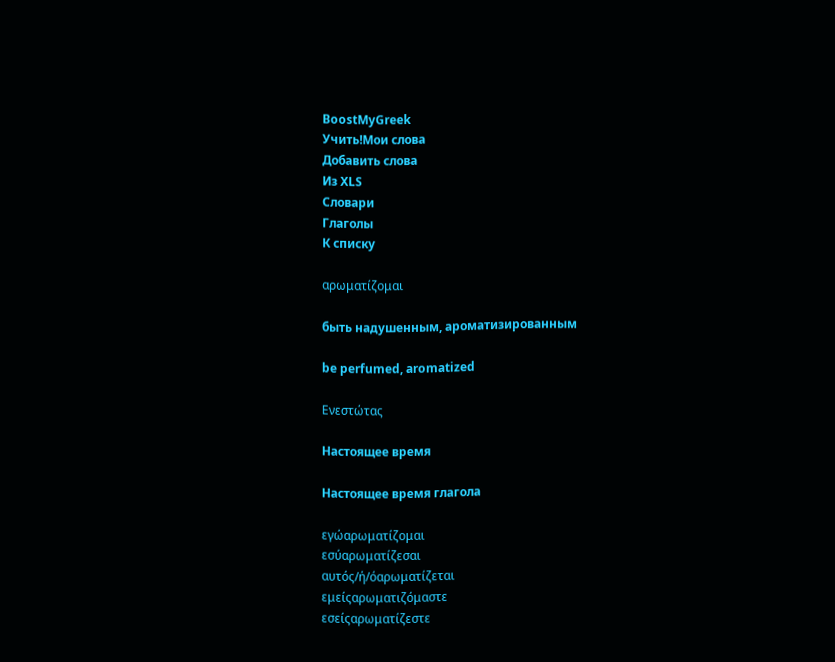BoostMyGreek
Учить!Мои слова
Добавить слова
Из XLS
Словари
Глаголы
К списку

αρωματίζομαι

быть надушенным, ароматизированным

be perfumed, aromatized

Ενεστώτας

Настоящее время

Настоящее время глагола

εγώαρωματίζομαι
εσύαρωματίζεσαι
αυτός/ή/όαρωματίζεται
εμείςαρωματιζόμαστε
εσείςαρωματίζεστε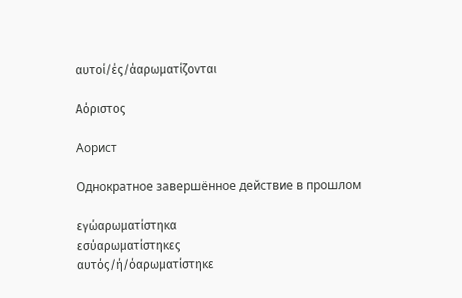αυτοί/ές/άαρωματίζονται

Αόριστος

Аорист

Однократное завершённое действие в прошлом

εγώαρωματίστηκα
εσύαρωματίστηκες
αυτός/ή/όαρωματίστηκε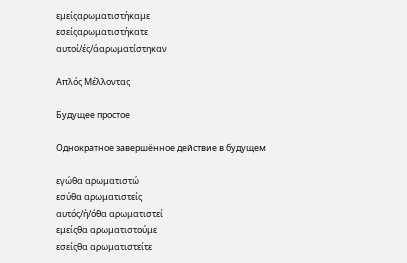εμείςαρωματιστήκαμε
εσείςαρωματιστήκατε
αυτοί/ές/άαρωματίστηκαν

Απλός Μέλλοντας

Будущее простое

Однократное завершённое действие в будущем

εγώθα αρωματιστώ
εσύθα αρωματιστείς
αυτός/ή/όθα αρωματιστεί
εμείςθα αρωματιστούμε
εσείςθα αρωματιστείτε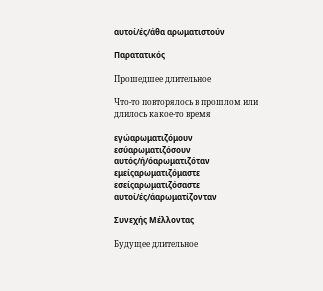αυτοί/ές/άθα αρωματιστούν

Παρατατικός

Прошедшее длительное

Что-то повторялось в прошлом или длилось какое-то время

εγώαρωματιζόμουν
εσύαρωματιζόσουν
αυτός/ή/όαρωματιζόταν
εμείςαρωματιζόμαστε
εσείςαρωματιζόσαστε
αυτοί/ές/άαρωματίζονταν

Συνεχής Μέλλοντας

Будущее длительное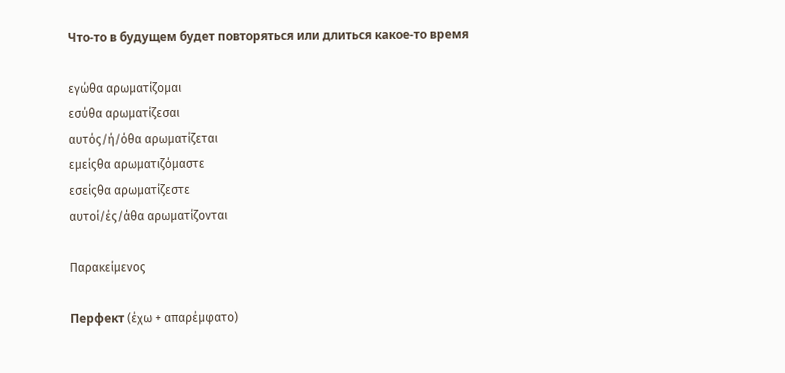Что-то в будущем будет повторяться или длиться какое-то время

εγώθα αρωματίζομαι
εσύθα αρωματίζεσαι
αυτός/ή/όθα αρωματίζεται
εμείςθα αρωματιζόμαστε
εσείςθα αρωματίζεστε
αυτοί/ές/άθα αρωματίζονται

Παρακείμενος

Перфект (έχω + απαρέμφατο)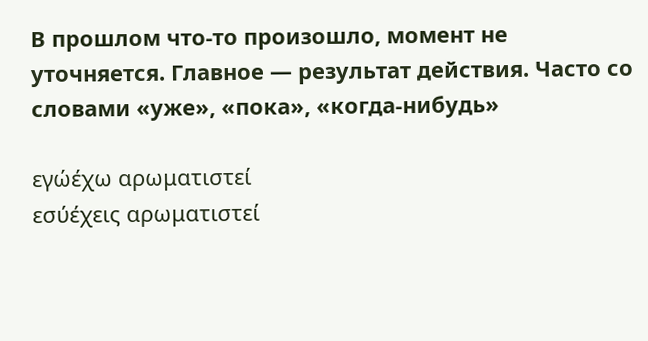В прошлом что-то произошло, момент не уточняется. Главное — результат действия. Часто со словами «уже», «пока», «когда-нибудь»

εγώέχω αρωματιστεί
εσύέχεις αρωματιστεί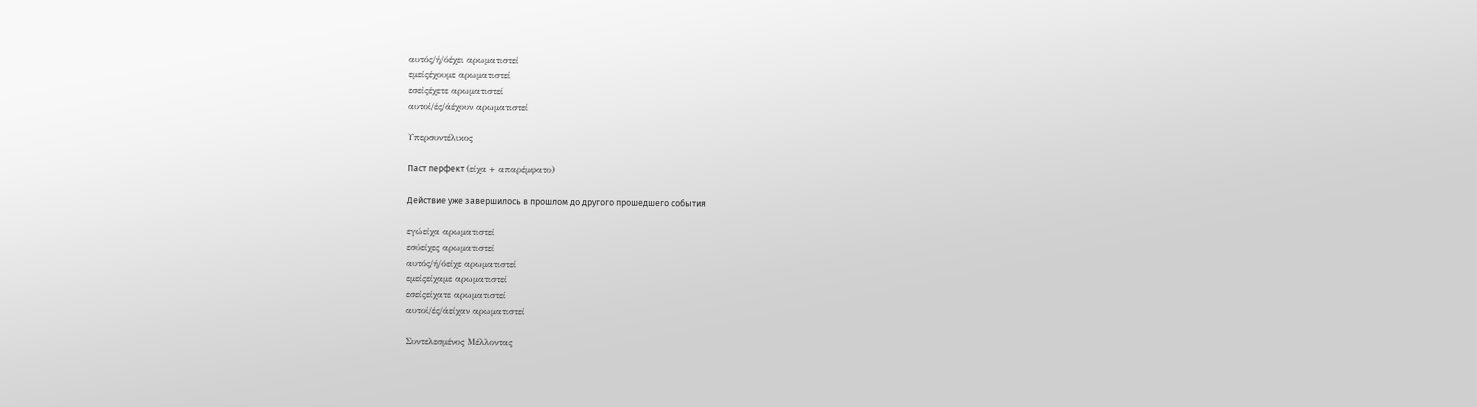αυτός/ή/όέχει αρωματιστεί
εμείςέχουμε αρωματιστεί
εσείςέχετε αρωματιστεί
αυτοί/ές/άέχουν αρωματιστεί

Υπερσυντέλικος

Паст перфект (είχα + απαρέμφατο)

Действие уже завершилось в прошлом до другого прошедшего события

εγώείχα αρωματιστεί
εσύείχες αρωματιστεί
αυτός/ή/όείχε αρωματιστεί
εμείςείχαμε αρωματιστεί
εσείςείχατε αρωματιστεί
αυτοί/ές/άείχαν αρωματιστεί

Συντελεσμένος Μέλλοντας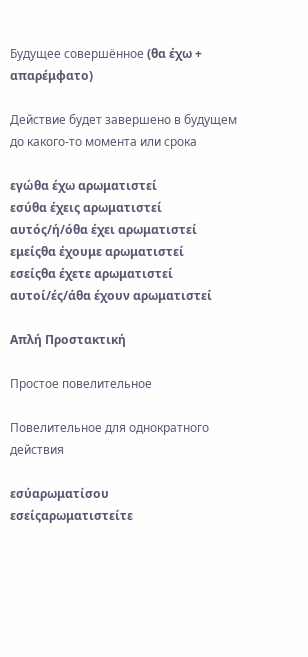Будущее совершённое (θα έχω + απαρέμφατο)

Действие будет завершено в будущем до какого-то момента или срока

εγώθα έχω αρωματιστεί
εσύθα έχεις αρωματιστεί
αυτός/ή/όθα έχει αρωματιστεί
εμείςθα έχουμε αρωματιστεί
εσείςθα έχετε αρωματιστεί
αυτοί/ές/άθα έχουν αρωματιστεί

Απλή Προστακτική

Простое повелительное

Повелительное для однократного действия

εσύαρωματίσου
εσείςαρωματιστείτε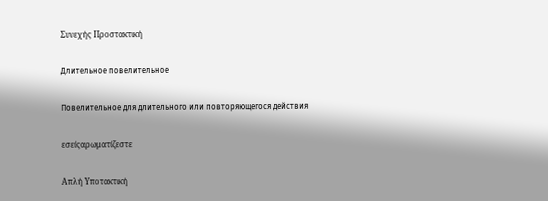Συνεχής Προστακτική

Длительное повелительное

Повелительное для длительного или повторяющегося действия

εσείςαρωματίζεστε

Απλή Υποτακτική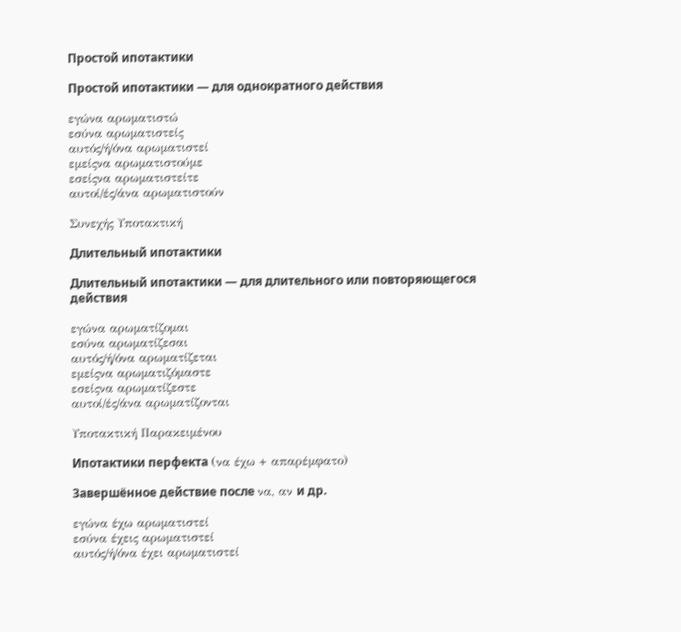Простой ипотактики

Простой ипотактики — для однократного действия

εγώνα αρωματιστώ
εσύνα αρωματιστείς
αυτός/ή/όνα αρωματιστεί
εμείςνα αρωματιστούμε
εσείςνα αρωματιστείτε
αυτοί/ές/άνα αρωματιστούν

Συνεχής Υποτακτική

Длительный ипотактики

Длительный ипотактики — для длительного или повторяющегося действия

εγώνα αρωματίζομαι
εσύνα αρωματίζεσαι
αυτός/ή/όνα αρωματίζεται
εμείςνα αρωματιζόμαστε
εσείςνα αρωματίζεστε
αυτοί/ές/άνα αρωματίζονται

Υποτακτική Παρακειμένου

Ипотактики перфекта (να έχω + απαρέμφατο)

Завершённое действие после να, αν и др.

εγώνα έχω αρωματιστεί
εσύνα έχεις αρωματιστεί
αυτός/ή/όνα έχει αρωματιστεί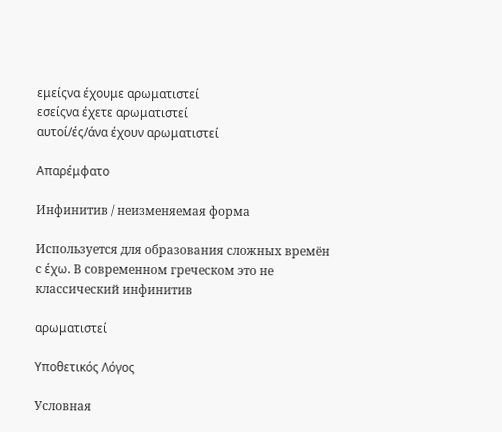εμείςνα έχουμε αρωματιστεί
εσείςνα έχετε αρωματιστεί
αυτοί/ές/άνα έχουν αρωματιστεί

Απαρέμφατο

Инфинитив / неизменяемая форма

Используется для образования сложных времён с έχω. В современном греческом это не классический инфинитив

αρωματιστεί

Υποθετικός Λόγος

Условная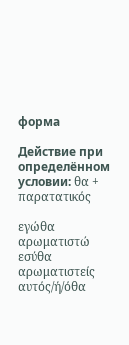форма

Действие при определённом условии: θα + παρατατικός

εγώθα αρωματιστώ
εσύθα αρωματιστείς
αυτός/ή/όθα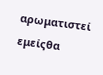αρωματιστεί
εμείςθα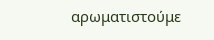αρωματιστούμε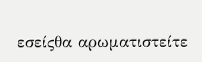εσείςθα αρωματιστείτε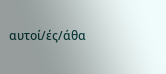αυτοί/ές/άθα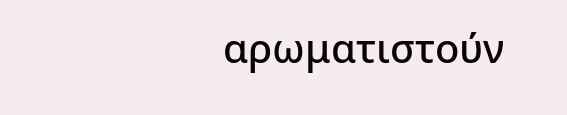αρωματιστούν